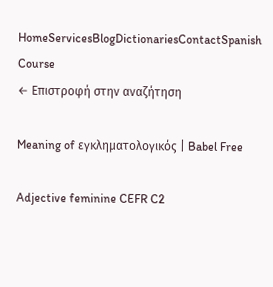HomeServicesBlogDictionariesContactSpanish Course
← Επιστροφή στην αναζήτηση

Meaning of εγκληματολογικός | Babel Free

Adjective feminine CEFR C2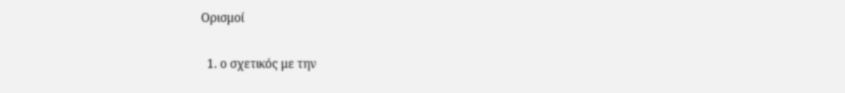Ορισμοί

  1. ο σχετικός με την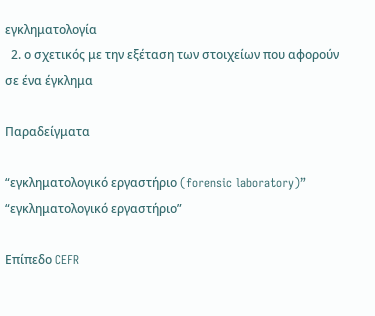εγκληματολογία
  2. ο σχετικός με την εξέταση των στοιχείων που αφορούν σε ένα έγκλημα

Παραδείγματα

“εγκληματολογικό εργαστήριο (forensic laboratory)”
“εγκληματολογικό εργαστήριο”

Επίπεδο CEFR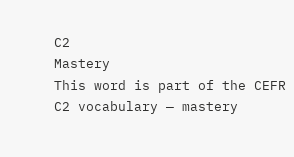C2
Mastery
This word is part of the CEFR C2 vocabulary — mastery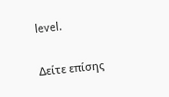level.

Δείτε επίσης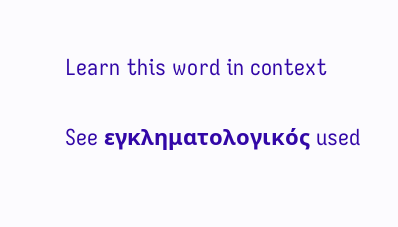Learn this word in context

See εγκληματολογικός used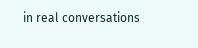in real conversations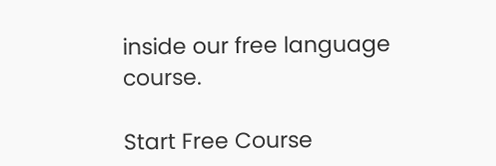inside our free language course.

Start Free Course